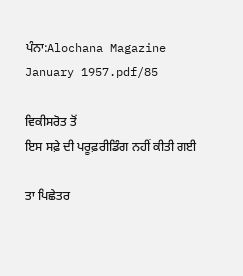ਪੰਨਾ:Alochana Magazine January 1957.pdf/85

ਵਿਕੀਸਰੋਤ ਤੋਂ
ਇਸ ਸਫ਼ੇ ਦੀ ਪਰੂਫ਼ਰੀਡਿੰਗ ਨਹੀਂ ਕੀਤੀ ਗਈ

ਤਾ ਪਿਛੇਤਰ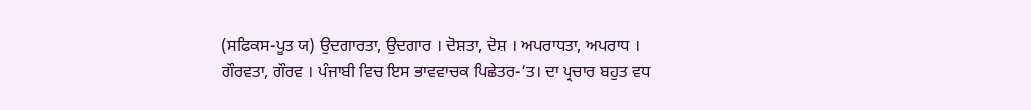(ਸਫਿਕਸ-ਪੂਤ ਯ) ਉਦਗਾਰਤਾ, ਉਦਗਾਰ । ਦੋਸ਼ਤਾ, ਦੋਸ਼ । ਅਪਰਾਧਤਾ, ਅਪਰਾਧ । ਗੌਰਵਤਾ, ਗੌਰਵ । ਪੰਜਾਬੀ ਵਿਚ ਇਸ ਭਾਵਵਾਚਕ ਪਿਛੇਤਰ-‘ਤ। ਦਾ ਪ੍ਰਚਾਰ ਬਹੁਤ ਵਧ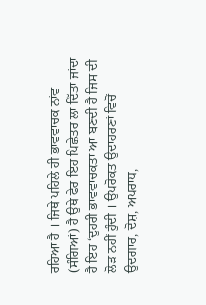ਰਹਿਆ ਹੈ । ਜਿਥੇ ਪਹਿਲੇ ਹੀ ਭਾਵਵਾਚਕ ਨਾਂਵ (ਸੰਗਿਆਂ) ਹੈ ਉਥੇ ਫੇਰ ਇਹ ਪਿਛੇਤਰ ਲਾ ਦਿੱਤਾ ਜਾਂਦਾ ਹੈ ਇਹ ‘ਦੁਹਰੀ ਭਾਵਵਾਚਕਤਾ ਆ ਬਣਦੀ ਹੈ ਜਿਸ ਦੀ ਲੋੜ ਨਹੀਂ ਹੁੰਦੀ । ਉਪਰੋਕਤ ਉਦਾਹਰਣਾਂ ਵਿਚੋਂ ਉਦਗਾਰ, ਦੋਸ਼, ਅਪਰਾਧ,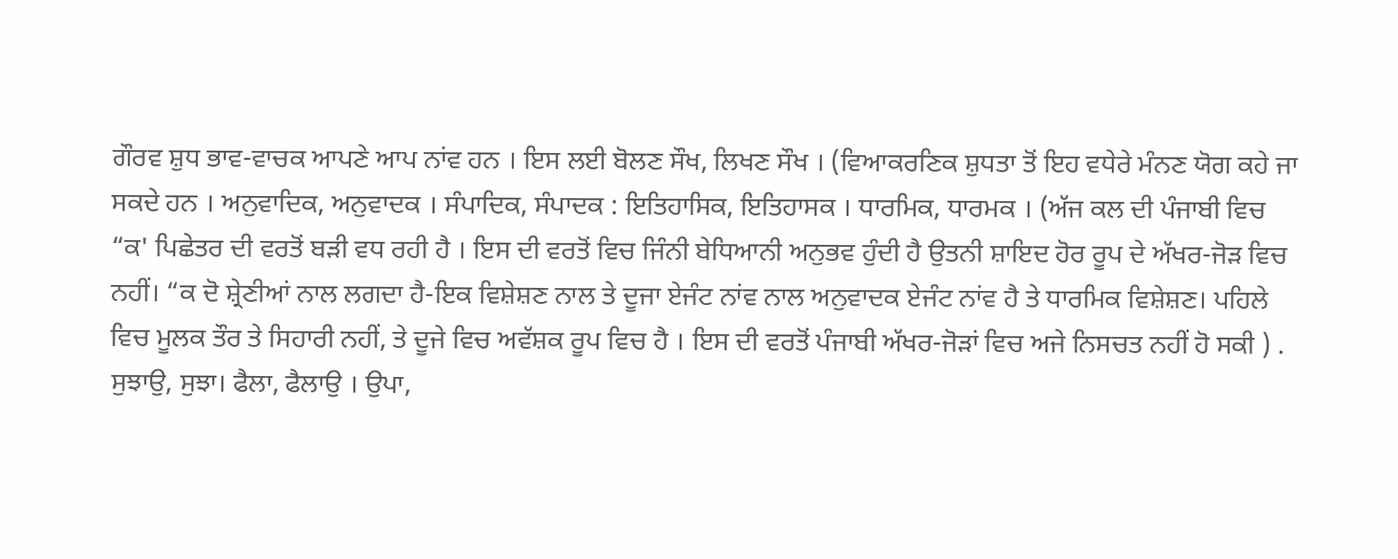ਗੌਰਵ ਸ਼ੁਧ ਭਾਵ-ਵਾਚਕ ਆਪਣੇ ਆਪ ਨਾਂਵ ਹਨ । ਇਸ ਲਈ ਬੋਲਣ ਸੌਖ, ਲਿਖਣ ਸੌਖ । (ਵਿਆਕਰਣਿਕ ਸ਼ੁਧਤਾ ਤੋਂ ਇਹ ਵਧੇਰੇ ਮੰਨਣ ਯੋਗ ਕਹੇ ਜਾ ਸਕਦੇ ਹਨ । ਅਨੁਵਾਦਿਕ, ਅਨੁਵਾਦਕ । ਸੰਪਾਦਿਕ, ਸੰਪਾਦਕ : ਇਤਿਹਾਸਿਕ, ਇਤਿਹਾਸਕ । ਧਾਰਮਿਕ, ਧਾਰਮਕ । (ਅੱਜ ਕਲ ਦੀ ਪੰਜਾਬੀ ਵਿਚ “ਕ' ਪਿਛੇਤਰ ਦੀ ਵਰਤੋਂ ਬੜੀ ਵਧ ਰਹੀ ਹੈ । ਇਸ ਦੀ ਵਰਤੋਂ ਵਿਚ ਜਿੰਨੀ ਬੇਧਿਆਨੀ ਅਨੁਭਵ ਹੁੰਦੀ ਹੈ ਉਤਨੀ ਸ਼ਾਇਦ ਹੋਰ ਰੂਪ ਦੇ ਅੱਖਰ-ਜੋੜ ਵਿਚ ਨਹੀਂ। “ਕ ਦੋ ਸ਼੍ਰੇਣੀਆਂ ਨਾਲ ਲਗਦਾ ਹੈ-ਇਕ ਵਿਸ਼ੇਸ਼ਣ ਨਾਲ ਤੇ ਦੂਜਾ ਏਜੰਟ ਨਾਂਵ ਨਾਲ ਅਨੁਵਾਦਕ ਏਜੰਟ ਨਾਂਵ ਹੈ ਤੇ ਧਾਰਮਿਕ ਵਿਸ਼ੇਸ਼ਣ। ਪਹਿਲੇ ਵਿਚ ਮੂਲਕ ਤੌਰ ਤੇ ਸਿਹਾਰੀ ਨਹੀਂ, ਤੇ ਦੂਜੇ ਵਿਚ ਅਵੱਸ਼ਕ ਰੂਪ ਵਿਚ ਹੈ । ਇਸ ਦੀ ਵਰਤੋਂ ਪੰਜਾਬੀ ਅੱਖਰ-ਜੋੜਾਂ ਵਿਚ ਅਜੇ ਨਿਸਚਤ ਨਹੀਂ ਹੋ ਸਕੀ ) . ਸੁਝਾਉ, ਸੁਝਾ। ਫੈਲਾ, ਫੈਲਾਉ । ਉਪਾ,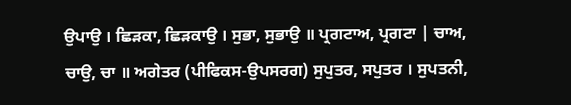ਉਪਾਉ । ਛਿੜਕਾ, ਛਿੜਕਾਉ । ਸੁਭਾ, ਸੁਭਾਉ ॥ ਪ੍ਰਗਟਾਅ, ਪ੍ਰਗਟਾ | ਚਾਅ, ਚਾਉ, ਚਾ ॥ ਅਗੇਤਰ (ਪੀਫਿਕਸ-ਉਪਸਰਗ) ਸੁਪੁਤਰ, ਸਪੁਤਰ । ਸੁਪਤਨੀ,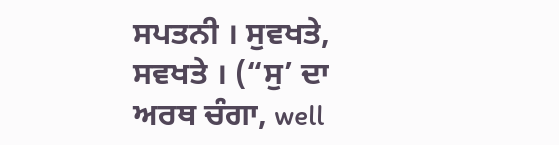ਸਪਤਨੀ । ਸੁਵਖਤੇ, ਸਵਖਤੇ । (“ਸੁ’ ਦਾ ਅਰਥ ਚੰਗਾ, well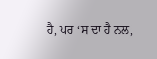ਹੈ, ਪਰ ‘ਸ ਦਾ ਹੈ ਨਲ,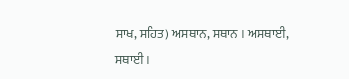ਸਾਖ, ਸਹਿਤ) ਅਸਥਾਨ, ਸਥਾਨ । ਅਸਥਾਈ, ਸਥਾਈ ।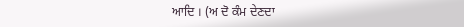ਆਦਿ । (ਅ ਦੋ ਕੰਮ ਦੇਣਦਾ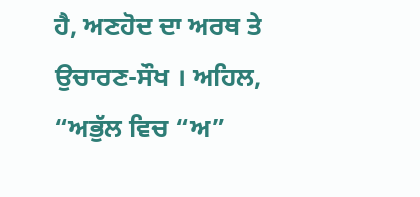ਹੈ, ਅਣਹੋਦ ਦਾ ਅਰਥ ਤੇ ਉਚਾਰਣ-ਸੌਖ । ਅਹਿਲ, “ਅਭੁੱਲ ਵਿਚ “ਅ”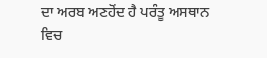ਦਾ ਅਰਬ ਅਣਹੋਂਦ ਹੈ ਪਰੰਤੂ ਅਸਥਾਨ ਵਿਚ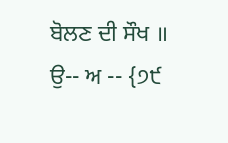ਬੋਲਣ ਦੀ ਸੌਖ ॥ ਉ-- ਅ -- {੭੯